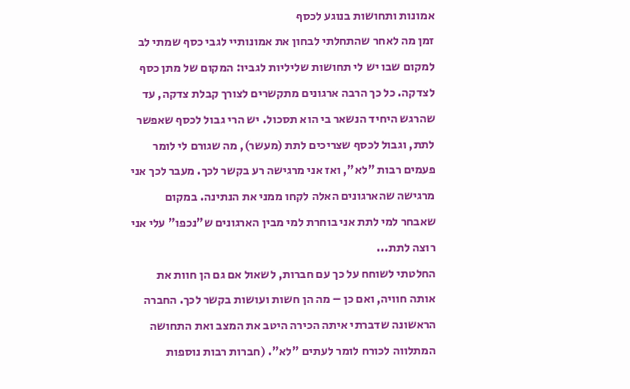אמונות ותחושות בנוגע לכסף
זמן מה לאחר שהתחלתי לבחון את אמונותיי לגבי כסף שמתי לב למקום שבו יש לי תחושות שליליות לגביו: המקום של מתן כסף לצדקה. כל כך הרבה ארגונים מתקשרים לצורך קבלת צדקה, עד שהרגש היחיד הנשאר בי הוא תסכול. יש הרי גבול לכסף שאפשר לתת, וגבול לכסף שצריכים לתת (מעשר), מה שגורם לי לומר פעמים רבות "לא", ואז אני מרגישה רע בקשר לכך. מעבר לכך אני מרגישה שהארגונים האלה לקחו ממני את הנתינה. במקום שאבחר למי לתת אני בוחרת למי מבין הארגונים ש"נכפו" עלי אני רוצה לתת...
החלטתי לשוחח על כך עם חברות, לשאול אם גם הן חוות את אותה חוויה, ואם כן – מה הן חשות ועושות בקשר לכך. החברה הראשונה שדברתי איתה הכירה היטב את המצב ואת התחושה המתלווה לכורח לומר לעתים "לא". (חברות רבות נוספות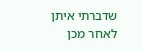שדברתי איתן לאחר מכן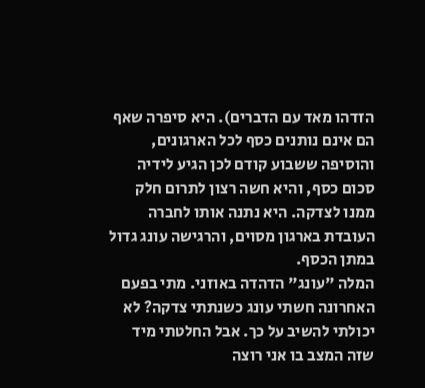הזדהו מאד עם הדברים). היא סיפרה שאף הם אינם נותנים כסף לכל הארגונים, והוסיפה ששבוע קודם לכן הגיע לידיה סכום כסף, והיא חשה רצון לתרום חלק ממנו לצדקה. היא נתנה אותו לחברה העובדת בארגון מסוים, והרגישה עונג גדול במתן הכסף.
המלה "עונג" הדהדה באוזני. מתי בפעם האחרונה חשתי עונג כשנתתי צדקה? לא יכולתי להשיב על כך. אבל החלטתי מיד שזה המצב בו אני רוצה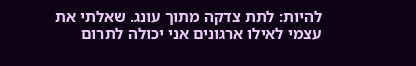להיות: לתת צדקה מתוך עונג. שאלתי את עצמי לאילו ארגונים אני יכולה לתרום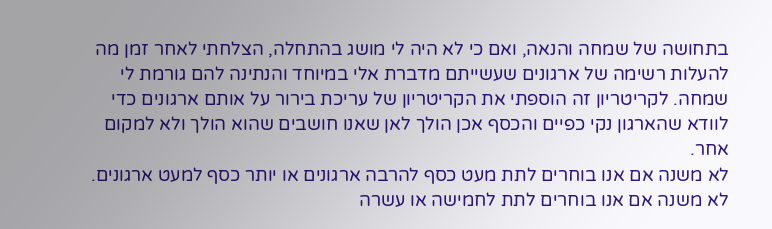בתחושה של שמחה והנאה, ואם כי לא היה לי מושג בהתחלה, הצלחתי לאחר זמן מה להעלות רשימה של ארגונים שעשייתם מדברת אלי במיוחד והנתינה להם גורמת לי שמחה. לקריטריון זה הוספתי את הקריטריון של עריכת בירור על אותם ארגונים כדי לוודא שהארגון נקי כפיים והכסף אכן הולך לאן שאנו חושבים שהוא הולך ולא למקום אחר.
לא משנה אם אנו בוחרים לתת מעט כסף להרבה ארגונים או יותר כסף למעט ארגונים. לא משנה אם אנו בוחרים לתת לחמישה או עשרה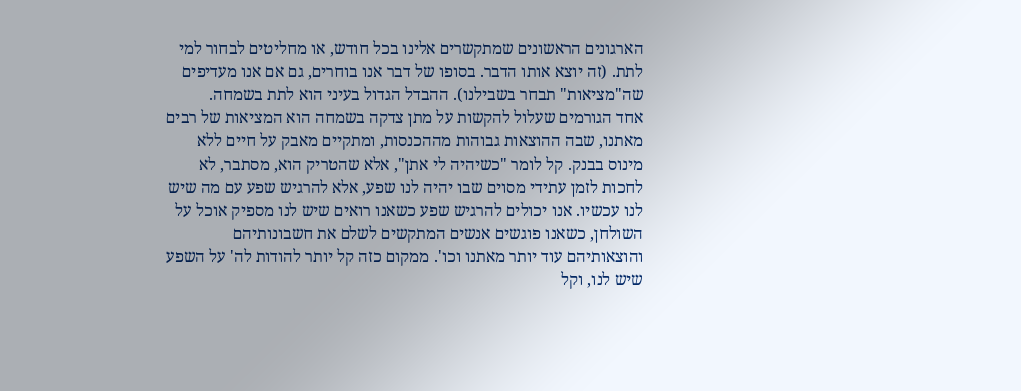הארגונים הראשונים שמתקשרים אלינו בכל חודש, או מחליטים לבחור למי לתת. (זה יוצא אותו הדבר. בסופו של דבר אנו בוחרים, גם אם אנו מעדיפים שה"מציאות" תבחר בשבילנו). ההבדל הגדול בעיני הוא לתת בשמחה.
אחד הגורמים שעלול להקשות על מתן צדקה בשמחה הוא המציאות של רבים מאתנו, שבה ההוצאות גבוהות מההכנסות, ומתקיים מאבק על חיים ללא מינוס בבנק. קל לומר "כשיהיה לי אתן", אלא שהטריק הוא, מסתבר, לא לחכות לזמן עתידי מסוים שבו יהיה לנו שפע, אלא להרגיש שפע עם מה שיש לנו עכשיו. אנו יכולים להרגיש שפע כשאנו רואים שיש לנו מספיק אוכל על השולחן, כשאנו פוגשים אנשים המתקשים לשלם את חשבונותיהם והוצאותיהם עוד יותר מאתנו וכו'. ממקום כזה קל יותר להודות לה' על השפע שיש לנו, וקל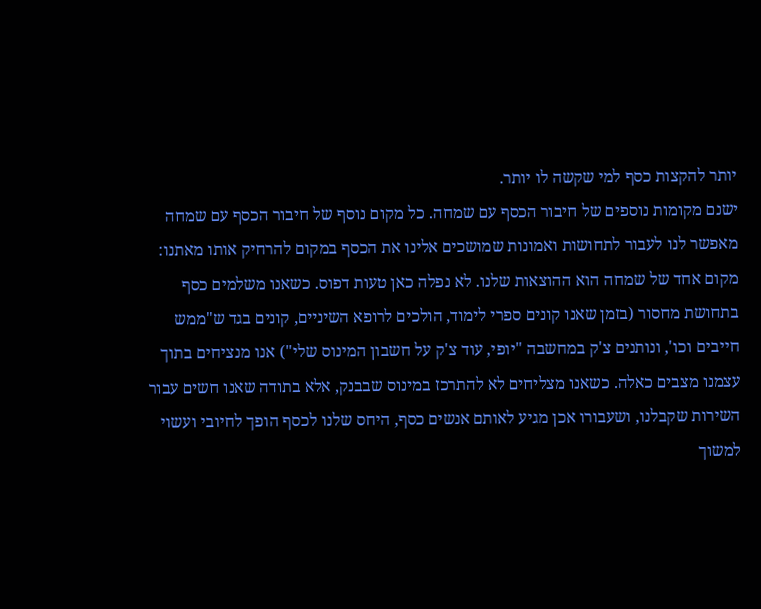יותר להקצות כסף למי שקשה לו יותר.
ישנם מקומות נוספים של חיבור הכסף עם שמחה. כל מקום נוסף של חיבור הכסף עם שמחה מאפשר לנו לעבור לתחושות ואמונות שמושכים אלינו את הכסף במקום להרחיק אותו מאתנו:
מקום אחד של שמחה הוא ההוצאות שלנו. לא נפלה כאן טעות דפוס. כשאנו משלמים כסף בתחושת מחסור (בזמן שאנו קונים ספרי לימוד, הולכים לרופא השיניים, קונים בגד ש"ממש חייבים וכו', ונותנים צ'ק במחשבה "יופי, עוד צ'ק על חשבון המינוס שלי") אנו מנציחים בתוך עצמנו מצבים כאלה. כשאנו מצליחים לא להתרכז במינוס שבבנק, אלא בתודה שאנו חשים עבור השירות שקבלנו, ושעבורו אכן מגיע לאותם אנשים כסף, היחס שלנו לכסף הופך לחיובי ועשוי למשוך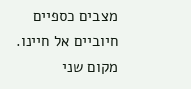מצבים כספיים חיוביים אל חיינו.
מקום שני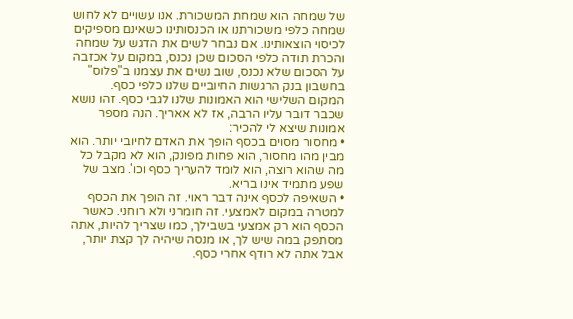של שמחה הוא שמחת המשכורת. אנו עשויים לא לחוש שמחה כלפי משכורתנו או הכנסותינו כשאינם מספיקים לכיסוי הוצאותינו. אם נבחר לשים את הדגש על שמחה והכרת תודה כלפי הסכום שכן נכנס, במקום על אכזבה על הסכום שלא נכנס, שוב נשים את עצמנו ב"פלוס" בחשבון בנק הרגשות החיוביים שלנו כלפי כסף.
המקום השלישי הוא האמונות שלנו לגבי כסף. זהו נושא שכבר דובר עליו הרבה, אז לא אאריך. הנה מספר אמונות שיצא לי להכיר:
• מחסור מסוים בכסף הופך את האדם לחיובי יותר. הוא מבין מהו מחסור, הוא פחות מפונק, הוא לא מקבל כל מה שהוא רוצה, הוא לומד להעריך כסף וכו'. מצב של שפע מתמיד אינו בריא.
• השאיפה לכסף אינה דבר ראוי. זה הופך את הכסף למטרה במקום לאמצעי. זה חומרני ולא רוחני. כאשר הכסף הוא רק אמצעי בשבילך, כמו שצריך להיות, אתה מסתפק במה שיש לך, או מנסה שיהיה לך קצת יותר, אבל אתה לא רודף אחרי כסף.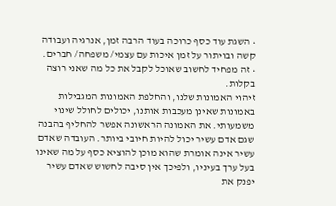• השגת עוד כסף כרוכה בעוד הרבה זמן, אנרגיה ועבודה קשה ובויתור על זמן איכות עם עצמי/ משפחה/ חברים.
• זה מפחיד לחשוב שאוכל לקבל את כל מה שאני רוצה בקלות.
זיהוי האמונות שלנו, והחלפת האמונות המגבילות באמונות שאינן מעכבות אותנו, יכולים לחולל שינוי משמעותי. את האמונה הראשונה אפשר להחליף בהבנה שגם אדם עשיר יכול להיות חיובי ביותר. העובדה שאדם עשיר אינה אומרת שהוא מוכן להוציא כסף על מה שאינו בעל ערך בעיניו, ולפיכך אין סיבה לחשוש שאדם עשיר יפנק את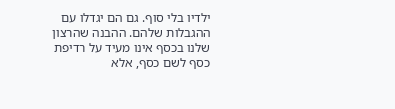ילדיו בלי סוף. גם הם יגדלו עם ההגבלות שלהם. ההבנה שהרצון שלנו בכסף אינו מעיד על רדיפת כסף לשם כסף, אלא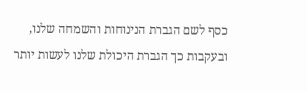כסף לשם הגברת הנינוחות והשמחה שלנו, ובעקבות כך הגברת היכולת שלנו לעשות יותר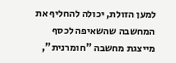למען הזולת, יכולה להחליף את המחשבה שהשאיפה לכסף מייצגת מחשבה "חומרנית",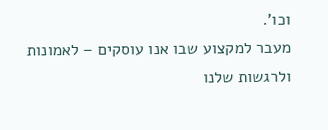וכו'.
מעבר למקצוע שבו אנו עוסקים – לאמונות ולרגשות שלנו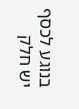בנוגע לכסף יש חלק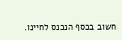חשוב בכסף הנכנס לחיינו.